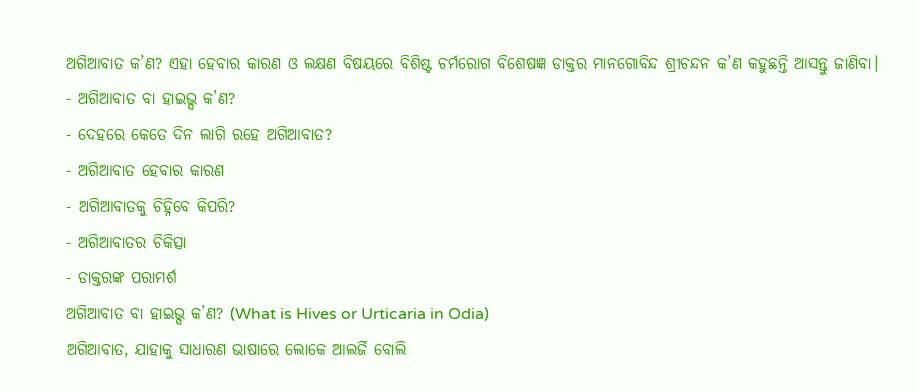ଅଗିଆବାତ କ’ଣ? ଏହା ହେବାର କାରଣ ଓ ଲକ୍ଷଣ ବିଷୟରେ ବିଶିଷ୍ଟ ଚର୍ମରୋଗ ବିଶେଷଜ୍ଞ ଡାକ୍ତର ମାନଗୋବିନ୍ଦ ଶ୍ରୀଚନ୍ଦନ କ’ଣ କହୁଛନ୍ତି ଆସନ୍ତୁ ଜାଣିବା।
- ଅଗିଆବାତ ବା ହାଇଭ୍ସ କ’ଣ?
- ଦେହରେ କେତେ ଦିନ ଲାଗି ରହେ ଅଗିଆବାତ?
- ଅଗିଆବାତ ହେବାର କାରଣ
- ଅଗିଆବାତକୁ ଚିହ୍ନିବେ କିପରି?
- ଅଗିଆବାତର ଚିକିତ୍ସା
- ଡାକ୍ତରଙ୍କ ପରାମର୍ଶ
ଅଗିଆବାତ ବା ହାଇଭ୍ସ କ’ଣ? (What is Hives or Urticaria in Odia)
ଅଗିଆବାତ, ଯାହାକୁ ସାଧାରଣ ଭାଷାରେ ଲୋକେ ଆଲର୍ଜି ବୋଲି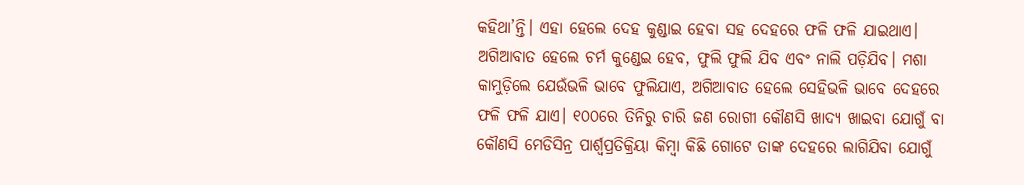କହିଥା’ନ୍ତି। ଏହା ହେଲେ ଦେହ କୁଣ୍ଡାଇ ହେବା ସହ ଦେହରେ ଫଳି ଫଳି ଯାଇଥାଏ। ଅଗିଆବାତ ହେଲେ ଚର୍ମ କୁଣ୍ଡେଇ ହେବ, ଫୁଲି ଫୁଲି ଯିବ ଏବଂ ନାଲି ପଡ଼ିଯିବ। ମଶା କାମୁଡ଼ିଲେ ଯେଉଁଭଳି ଭାବେ ଫୁଲିଯାଏ, ଅଗିଆବାତ ହେଲେ ସେହିଭଳି ଭାବେ ଦେହରେ ଫଳି ଫଳି ଯାଏ। ୧୦୦ରେ ତିନିରୁ ଚାରି ଜଣ ରୋଗୀ କୌଣସି ଖାଦ୍ୟ ଖାଇବା ଯୋଗୁଁ ବା କୌଣସି ମେଡିସିନ୍ର ପାର୍ଶ୍ୱପ୍ରତିକ୍ରିୟା କିମ୍ବା କିଛି ଗୋଟେ ତାଙ୍କ ଦେହରେ ଲାଗିଯିବା ଯୋଗୁଁ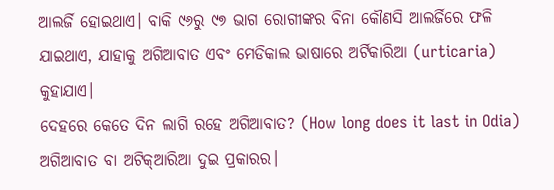ଆଲର୍ଜି ହୋଇଥାଏ। ବାକି ୯୬ରୁ ୯୭ ଭାଗ ରୋଗୀଙ୍କର ବିନା କୌଣସି ଆଲର୍ଜିରେ ଫଳି ଯାଇଥାଏ, ଯାହାକୁ ଅଗିଆବାତ ଏବଂ ମେଡିକାଲ ଭାଷାରେ ଅର୍ଟିକାରିଆ (urticaria) କୁହାଯାଏ।
ଦେହରେ କେତେ ଦିନ ଲାଗି ରହେ ଅଗିଆବାତ? (How long does it last in Odia)
ଅଗିଆବାତ ବା ଅଟିକ୍ଆରିଆ ଦୁଇ ପ୍ରକାରର।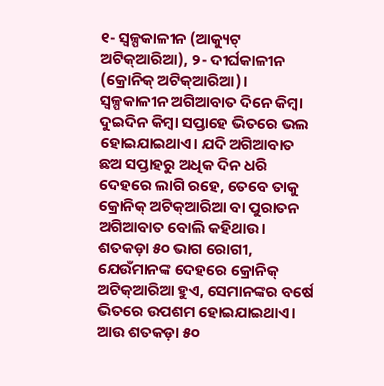୧- ସ୍ୱଳ୍ପକାଳୀନ (ଆକ୍ୟୁଟ୍ ଅଟିକ୍ଆରିଆ), ୨- ଦୀର୍ଘକାଳୀନ (କ୍ରୋନିକ୍ ଅଟିକ୍ଆରିଆ)।
ସ୍ୱଳ୍ପକାଳୀନ ଅଗିଆବାତ ଦିନେ କିମ୍ବା ଦୁଇଦିନ କିମ୍ବା ସପ୍ତାହେ ଭିତରେ ଭଲ ହୋଇଯାଇଥାଏ। ଯଦି ଅଗିଆବାତ ଛଅ ସପ୍ତାହରୁ ଅଧିକ ଦିନ ଧରି ଦେହରେ ଲାଗି ରହେ, ତେବେ ତାକୁ କ୍ରୋନିକ୍ ଅଟିକ୍ଆରିଆ ବା ପୁରାତନ ଅଗିଆବାତ ବୋଲି କହିଥାଉ।
ଶତକଡ଼ା ୫୦ ଭାଗ ରୋଗୀ, ଯେଉଁମାନଙ୍କ ଦେହରେ କ୍ରୋନିକ୍ ଅଟିକ୍ଆରିଆ ହୁଏ, ସେମାନଙ୍କର ବର୍ଷେ ଭିତରେ ଉପଶମ ହୋଇଯାଇଥାଏ। ଆଉ ଶତକଡ଼ା ୫୦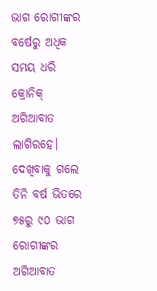ଭାଗ ରୋଗୀଙ୍କର ବର୍ଷେରୁ ଅଧିକ ସମୟ ଧରି କ୍ରୋନିକ୍ ଅଗିଆବାତ ଲାଗିରହେ। ଦେଖିବାକୁ ଗଲେ ତିନି ବର୍ଷ ଭିତରେ ୭୫ରୁ ୯୦ ଭାଗ ରୋଗୀଙ୍କର ଅଗିଆବାତ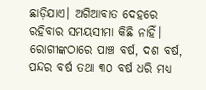ଛାଡ଼ିଯାଏ। ଅଗିଆବାତ ଦେହରେ ରହିବାର ସମୟସୀମା କିଛି ନାହିଁ। ରୋଗୀଙ୍କଠାରେ ପାଞ୍ଚ ବର୍ଷ, ଦଶ ବର୍ଷ, ପନ୍ଦର ବର୍ଷ ତଥା ୩୦ ବର୍ଷ ଧରି ମଧ୍ୟ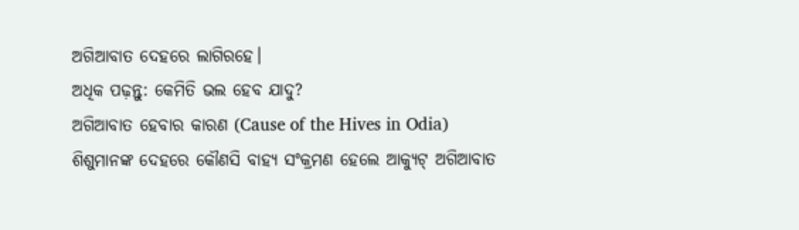ଅଗିଆବାତ ଦେହରେ ଲାଗିରହେ।
ଅଧିକ ପଢ଼ନ୍ତୁ: କେମିତି ଭଲ ହେବ ଯାଦୁ?
ଅଗିଆବାତ ହେବାର କାରଣ (Cause of the Hives in Odia)
ଶିଶୁମାନଙ୍କ ଦେହରେ କୌଣସି ବାହ୍ୟ ସଂକ୍ରମଣ ହେଲେ ଆକ୍ୟୁଟ୍ ଅଗିଆବାତ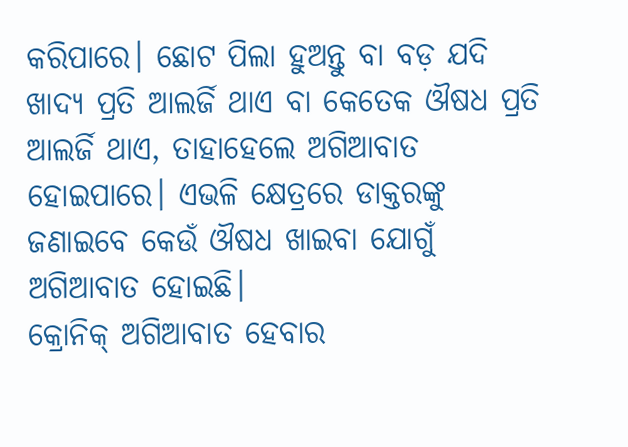କରିପାରେ। ଛୋଟ ପିଲା ହୁଅନ୍ତୁ ବା ବଡ଼ ଯଦି ଖାଦ୍ୟ ପ୍ରତି ଆଲର୍ଜି ଥାଏ ବା କେତେକ ଔଷଧ ପ୍ରତି ଆଲର୍ଜି ଥାଏ, ତାହାହେଲେ ଅଗିଆବାତ ହୋଇପାରେ। ଏଭଳି କ୍ଷେତ୍ରରେ ଡାକ୍ତରଙ୍କୁ ଜଣାଇବେ କେଉଁ ଔଷଧ ଖାଇବା ଯୋଗୁଁ ଅଗିଆବାତ ହୋଇଛି।
କ୍ରୋନିକ୍ ଅଗିଆବାତ ହେବାର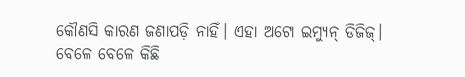କୌଣସି କାରଣ ଜଣାପଡ଼ି ନାହିଁ। ଏହା ଅଟୋ ଇମ୍ୟୁନ୍ ଡିଜିଜ୍।
ବେଳେ ବେଳେ କିଛି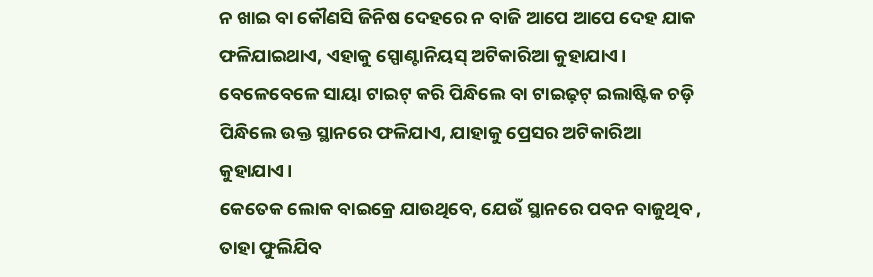ନ ଖାଇ ବା କୌଣସି ଜିନିଷ ଦେହରେ ନ ବାଜି ଆପେ ଆପେ ଦେହ ଯାକ ଫଳିଯାଇଥାଏ, ଏହାକୁ ସ୍ପୋଣ୍ଟାନିୟସ୍ ଅଟିକାରିଆ କୁହାଯାଏ। ବେଳେବେଳେ ସାୟା ଟାଇଟ୍ କରି ପିନ୍ଧିଲେ ବା ଟାଇଢ଼ଟ୍ ଇଲାଷ୍ଟିକ ଚଡ଼ି ପିନ୍ଧିଲେ ଉକ୍ତ ସ୍ଥାନରେ ଫଳିଯାଏ, ଯାହାକୁ ପ୍ରେସର ଅଟିକାରିଆ କୁହାଯାଏ।
କେତେକ ଲୋକ ବାଇକ୍ରେ ଯାଉଥିବେ, ଯେଉଁ ସ୍ଥାନରେ ପବନ ବାଜୁଥିବ , ତାହା ଫୁଲିଯିବ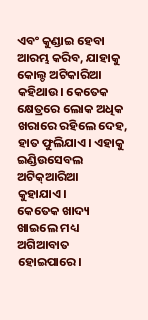ଏବଂ କୁଣ୍ଡାଇ ହେବା ଆରମ୍ଭ କରିବ, ଯାହାକୁ କୋଲ୍ଡ ଅଟିକାରିଆ କହିଥାଉ। କେତେକ କ୍ଷେତ୍ରରେ ଲୋକ ଅଧିକ ଖରାରେ ରହିଲେ ଦେହ, ହାତ ଫୁଲିଯାଏ। ଏହାକୁ ଇଣ୍ଡିଉସେବଲ ଅଟିକ୍ଆରିଆ କୁହାଯାଏ।
କେତେକ ଖାଦ୍ୟ ଖାଇଲେ ମଧ୍ୟ ଅଗିଆବାତ ହୋଇପାରେ।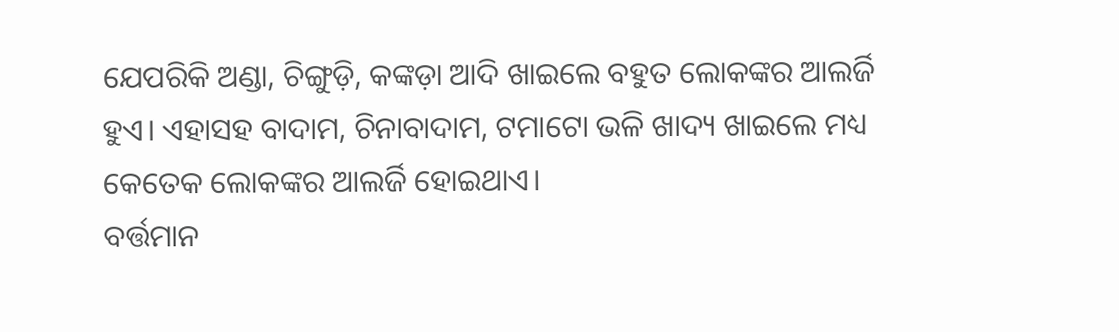ଯେପରିକି ଅଣ୍ଡା, ଚିଙ୍ଗୁଡ଼ି, କଙ୍କଡ଼ା ଆଦି ଖାଇଲେ ବହୁତ ଲୋକଙ୍କର ଆଲର୍ଜି ହୁଏ। ଏହାସହ ବାଦାମ, ଚିନାବାଦାମ, ଟମାଟୋ ଭଳି ଖାଦ୍ୟ ଖାଇଲେ ମଧ୍ୟ କେତେକ ଲୋକଙ୍କର ଆଲର୍ଜି ହୋଇଥାଏ।
ବର୍ତ୍ତମାନ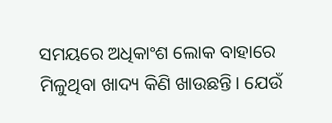ସମୟରେ ଅଧିକାଂଶ ଲୋକ ବାହାରେ ମିଳୁଥିବା ଖାଦ୍ୟ କିଣି ଖାଉଛନ୍ତି। ଯେଉଁ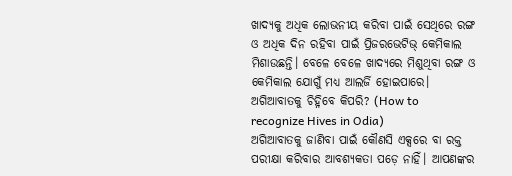ଖାଦ୍ୟକୁ ଅଧିକ ଲୋଭନୀୟ କରିବା ପାଇଁ ସେଥିରେ ରଙ୍ଗ ଓ ଅଧିକ ଦିନ ରହିବା ପାଇଁ ପ୍ରିଜରଭେଟିଭ୍ କେମିକାଲ ମିଶାଉଛନ୍ତି। ବେଳେ ବେଳେ ଖାଦ୍ୟରେ ମିଶୁଥିବା ରଙ୍ଗ ଓ କେମିକାଲ ଯୋଗୁଁ ମଧ୍ୟ ଆଲର୍ଜି ହୋଇପାରେ।
ଅଗିଆବାତକୁ ଚିହ୍ନିବେ କିପରି? (How to recognize Hives in Odia)
ଅଗିଆବାତକୁ ଜାଣିବା ପାଇଁ କୌଣସି ଏକ୍ସରେ ବା ରକ୍ତ ପରୀକ୍ଷା କରିବାର ଆବଶ୍ୟକତା ପଡ଼େ ନାହିଁ। ଆପଣଙ୍କର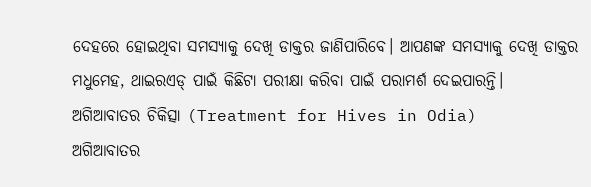ଦେହରେ ହୋଇଥିବା ସମସ୍ୟାକୁ ଦେଖି ଡାକ୍ତର ଜାଣିପାରିବେ। ଆପଣଙ୍କ ସମସ୍ୟାକୁ ଦେଖି ଡାକ୍ତର ମଧୁମେହ, ଥାଇରଏଡ୍ ପାଇଁ କିଛିଟା ପରୀକ୍ଷା କରିବା ପାଇଁ ପରାମର୍ଶ ଦେଇପାରନ୍ତି।
ଅଗିଆବାତର ଚିକିତ୍ସା (Treatment for Hives in Odia)
ଅଗିଆବାତର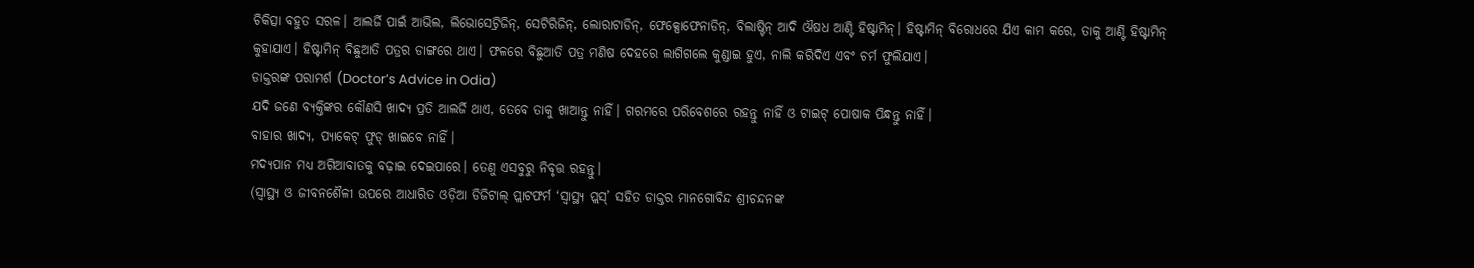ଚିକିତ୍ସା ବହୁତ ସରଳ। ଆଲର୍ଜି ପାଇଁ ଆଭିଲ, ଲିଭୋସେଟ୍ରିଜିନ୍, ସେଟିରିଜିନ୍, ଲୋରାଟାଡିନ୍, ଫେକ୍ସୋଫେନାଡିନ୍, ବିଲାଷ୍ଟିନ୍ ଆଦି ଔଷଧ ଆଣ୍ଟି ହିଷ୍ଟାମିନ୍। ହିଷ୍ଟାମିନ୍ ବିରୋଧରେ ଯିଏ କାମ କରେ, ତାକୁ ଆଣ୍ଟି ହିଷ୍ଟାମିନ୍ କୁହାଯାଏ। ହିଷ୍ଟାମିନ୍ ବିଛୁଆତି ପତ୍ରର ଡାଙ୍ଗରେ ଥାଏ। ଫଳରେ ବିଛୁଆତି ପତ୍ର ମଣିଷ ଦେହରେ ଲାଗିଗଲେ କୁଣ୍ଡାଇ ହୁଏ, ନାଲି କରିଦିଏ ଏବଂ ଚର୍ମ ଫୁଲିଯାଏ।
ଡାକ୍ତରଙ୍କ ପରାମର୍ଶ (Doctor’s Advice in Odia)
ଯଦି ଜଣେ ବ୍ୟକ୍ତିଙ୍କର କୌଣସି ଖାଦ୍ୟ ପ୍ରତି ଆଲର୍ଜି ଥାଏ, ତେବେ ତାକୁ ଖାଆନ୍ତୁ ନାହିଁ। ଗରମରେ ପରିବେଶରେ ରହନ୍ତୁ ନାହିଁ ଓ ଟାଇଟ୍ ପୋଷାକ ପିନ୍ଧନ୍ତୁ ନାହିଁ।
ବାହାର ଖାଦ୍ୟ, ପ୍ୟାକେଟ୍ ଫୁଡ୍ ଖାଇବେ ନାହିଁ।
ମଦ୍ୟପାନ ମଧ୍ୟ ଅଗିଆବାତକୁ ବଢ଼ାଇ ଦେଇପାରେ। ତେଣୁ ଏସବୁରୁ ନିବୃତ୍ତ ରହନ୍ତୁ।
(ସ୍ୱାସ୍ଥ୍ୟ ଓ ଜୀବନଶୈଳୀ ଉପରେ ଆଧାରିତ ଓଡ଼ିଆ ଡିଜିଟାଲ୍ ପ୍ଲାଟଫର୍ମ ‘ସ୍ୱାସ୍ଥ୍ୟ ପ୍ଲସ୍’ ସହିତ ଡାକ୍ତର ମାନଗୋବିନ୍ଦ ଶ୍ରୀଚନ୍ଦନଙ୍କ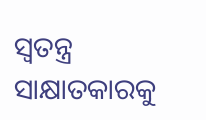ସ୍ୱତନ୍ତ୍ର ସାକ୍ଷାତକାରକୁ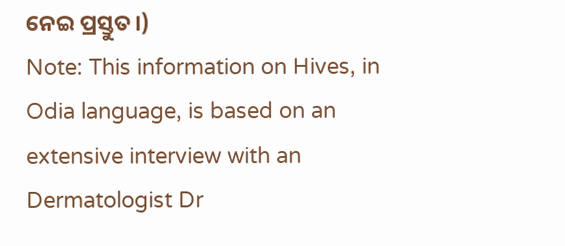ନେଇ ପ୍ରସ୍ତୁତ।)
Note: This information on Hives, in Odia language, is based on an extensive interview with an Dermatologist Dr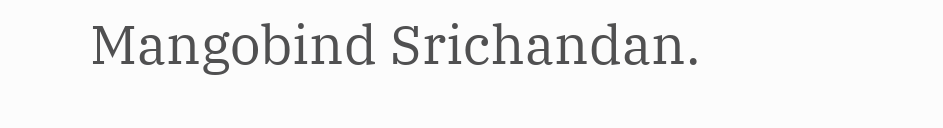Mangobind Srichandan.